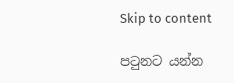Skip to content

පටුනට යන්න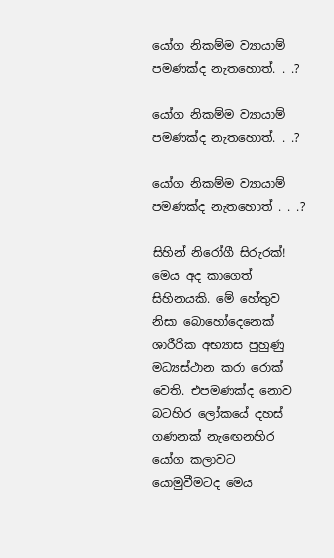යෝග නිකම්ම ව්‍යායාම් පමණක්ද නැතහොත්. . .?

යෝග නිකම්ම ව්‍යායාම් පමණක්ද නැතහොත්. . .?

යෝග නිකම්ම ව්‍යායාම් පමණක්ද නැතහොත් . . .?

සිහින් නිරෝගී සිරුරක්! මෙය අද කාගෙත් සිහිනයකි. මේ හේතුව නිසා බොහෝදෙනෙක් ශාරීරික අභ්‍යාස පුහුණු මධ්‍යස්ථාන කරා රොක් වෙති. එපමණක්ද නොව බටහිර ලෝකයේ දහස් ගණනක් නැඟෙනහිර යෝග කලාවට යොමුවීමටද මෙය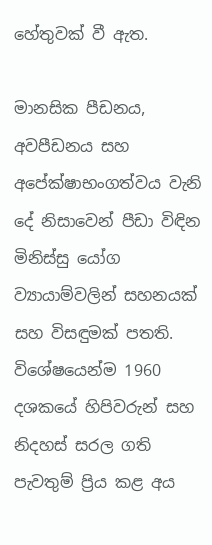හේතුවක් වී ඇත.

මානසික පීඩනය, අවපීඩනය සහ අපේක්ෂාභංගත්වය වැනි දේ නිසාවෙන් පීඩා විඳින මිනිස්සු යෝග ව්‍යායාම්වලින් සහනයක් සහ විසඳුමක් පතති. විශේෂයෙන්ම 1960 දශකයේ හිපිවරුන් සහ නිදහස් සරල ගති පැවතුම් ප්‍රිය කළ අය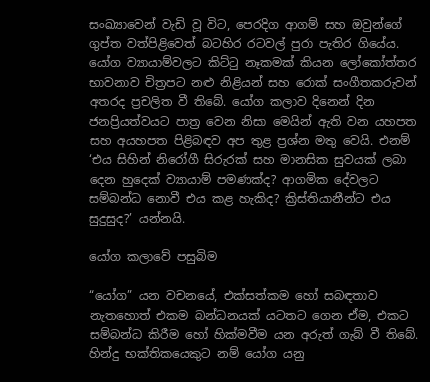සංඛ්‍යාවෙන් වැඩි වූ විට, පෙරදිග ආගම් සහ ඔවුන්ගේ ගුප්ත වත්පිළිවෙත් බටහිර රටවල් පුරා පැතිර ගියේය. යෝග ව්‍යායාම්වලට කිට්ටු නෑකමක් කියන ලෝකෝත්තර භාවනාව චිත්‍රපට නළු නිළියන් සහ රොක් සංගීතකරුවන් අතරද ප්‍රචලිත වී තිබේ. යෝග කලාව දිනෙන් දින ජනප්‍රියත්වයට පාත්‍ර වෙන නිසා මෙයින් ඇති වන යහපත සහ අයහපත පිළිබඳව අප තුළ ප්‍රශ්න මතු වෙයි. එනම් ‘එය සිහින් නිරෝගී සිරුරක් සහ මානසික සුවයක් ලබා දෙන හුදෙක් ව්‍යායාම් පමණක්ද? ආගමික දේවලට සම්බන්ධ නොවී එය කළ හැකිද? ක්‍රිස්තියානීන්ට එය සුදුසුද?’ යන්නයි.

යෝග කලාවේ පසුබිම

“යෝග” යන වචනයේ, එක්සත්කම හෝ සබඳතාව නැතහොත් එකම බන්ධනයක් යටතට ගෙන ඒම, එකට සම්බන්ධ කිරීම හෝ හික්මවීම යන අරුත් ගැබ් වී තිබේ. හින්දු භක්තිකයෙකුට නම් යෝග යනු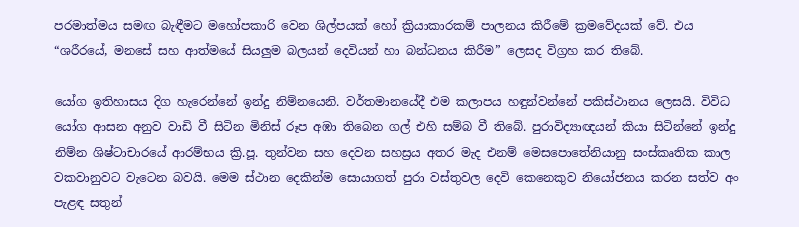පරමාත්මය සමඟ බැඳීමට මහෝපකාරි වෙන ශිල්පයක් හෝ ක්‍රියාකාරකම් පාලනය කිරීමේ ක්‍රමවේදයක් වේ. එය “ශරීරයේ, මනසේ සහ ආත්මයේ සියලුම බලයන් දෙවියන් හා බන්ධනය කිරීම” ලෙසද විග්‍රහ කර තිබේ.

යෝග ඉතිහාසය දිග හැරෙන්නේ ඉන්දු නිම්නයෙනි. වර්තමානයේදී එම කලාපය හඳුන්වන්නේ පකිස්ථානය ලෙසයි. විවිධ යෝග ආසන අනුව වාඩි වී සිටින මිනිස් රූප අඹා තිබෙන ගල් එහි සම්බ වී තිබේ. පුරාවිද්‍යාඥයන් කියා සිටින්නේ ඉන්දු නිම්න ශිෂ්ටාචාරයේ ආරම්භය ක්‍රි.පූ. තුන්වන සහ දෙවන සහස්‍රය අතර මැද එනම් මෙසපොතේනියානු සංස්කෘතික කාල වකවානුවට වැටෙන බවයි. මෙම ස්ථාන දෙකින්ම සොයාගත් පුරා වස්තුවල දෙවි කෙනෙකුව නියෝජනය කරන සත්ව අං පැළඳ සතුන්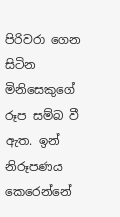පිරිවරා ගෙන සිටින මිනිසෙකුගේ රූප සම්බ වී ඇත. ඉන් නිරූපණය කෙරෙන්නේ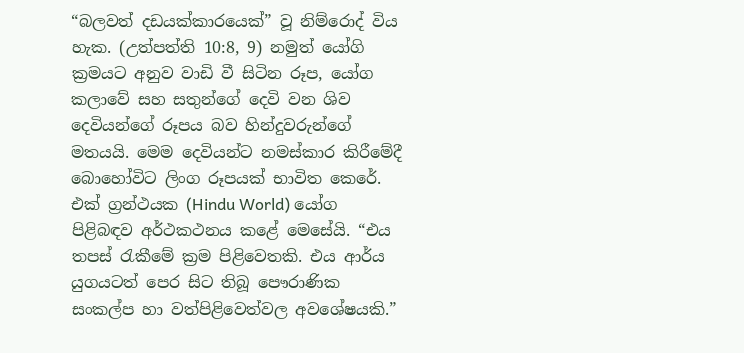“බලවත් දඩයක්කාරයෙක්” වූ නිම්රොද් විය හැක. (උත්පත්ති 10:8, 9) නමුත් යෝගි ක්‍රමයට අනුව වාඩි වී සිටින රූප, යෝග කලාවේ සහ සතුන්ගේ දෙවි වන ශිව දෙවියන්ගේ රූපය බව හින්දුවරුන්ගේ මතයයි. මෙම දෙවියන්ට නමස්කාර කිරීමේදී බොහෝවිට ලිංග රූපයක් භාවිත කෙරේ. එක් ග්‍රන්ථයක (Hindu World) යෝග පිළිබඳව අර්ථකථනය කළේ මෙසේයි. “එය තපස් රැකීමේ ක්‍රම පිළිවෙතකි. එය ආර්ය යුගයටත් පෙර සිට තිබූ පෞරාණික සංකල්ප හා වත්පිළිවෙත්වල අවශේෂයකි.”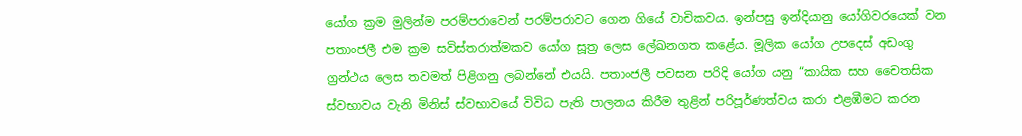යෝග ක්‍රම මුලින්ම පරම්පරාවෙන් පරම්පරාවට ගෙන ගියේ වාචිකවය. ඉන්පසු ඉන්දියානු යෝගිවරයෙක් වන පතාංජලී එම ක්‍රම සවිස්තරාත්මකව යෝග සූත්‍ර ලෙස ලේඛනගත කළේය. මූලික යෝග උපදෙස් අඩංගු ග්‍රන්ථය ලෙස තවමත් පිළිගනු ලබන්නේ එයයි. පතාංජලී පවසන පරිදි යෝග යනු “කායික සහ චෛතසික ස්වභාවය වැනි මිනිස් ස්වභාවයේ විවිධ පැති පාලනය කිරීම තුළින් පරිපූර්ණත්වය කරා එළඹීමට කරන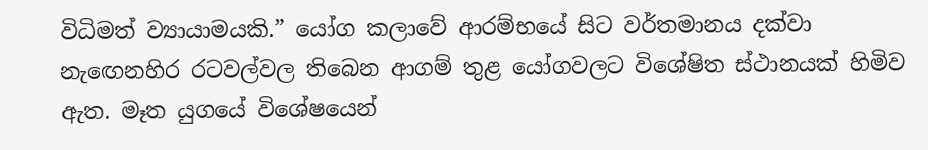විධිමත් ව්‍යායාමයකි.” යෝග කලාවේ ආරම්භයේ සිට වර්තමානය දක්වා නැඟෙනහිර රටවල්වල තිබෙන ආගම් තුළ යෝගවලට විශේෂිත ස්ථානයක් හිමිව ඇත. මෑත යුගයේ විශේෂයෙන්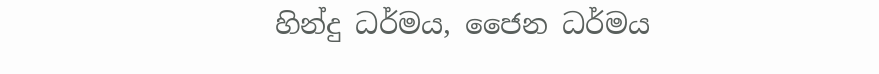හින්දු ධර්මය, ජෛන ධර්මය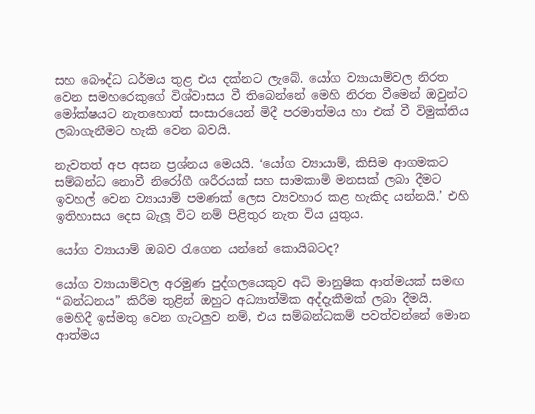සහ බෞද්ධ ධර්මය තුළ එය දක්නට ලැබේ. යෝග ව්‍යායාම්වල නිරත වෙන සමහරෙකුගේ විශ්වාසය වී තිබෙන්නේ මෙහි නිරත වීමෙන් ඔවුන්ට මෝක්ෂයට නැතහොත් සංසාරයෙන් මිදී පරමාත්මය හා එක් වී විමුක්තිය ලබාගැනීමට හැකි වෙන බවයි.

නැවතත් අප අසන ප්‍රශ්නය මෙයයි. ‘යෝග ව්‍යායාම්, කිසිම ආගමකට සම්බන්ධ නොවී නිරෝගී ශරීරයක් සහ සාමකාමි මනසක් ලබා දීමට ඉවහල් වෙන ව්‍යායාම් පමණක් ලෙස ව්‍යවහාර කළ හැකිද යන්නයි.’ එහි ඉතිහාසය දෙස බැලූ විට නම් පිළිතුර නැත විය යුතුය.

යෝග ව්‍යායාම් ඔබව රැගෙන යන්නේ කොයිබටද?

යෝග ව්‍යායාම්වල අරමුණ පුද්ගලයෙකුව අධි මානුෂික ආත්මයක් සමඟ “බන්ධනය” කිරීම තුළින් ඔහුට අධ්‍යාත්මික අද්දැකීමක් ලබා දීමයි. මෙහිදී ඉස්මතු වෙන ගැටලුව නම්, එය සම්බන්ධකම් පවත්වන්නේ මොන ආත්මය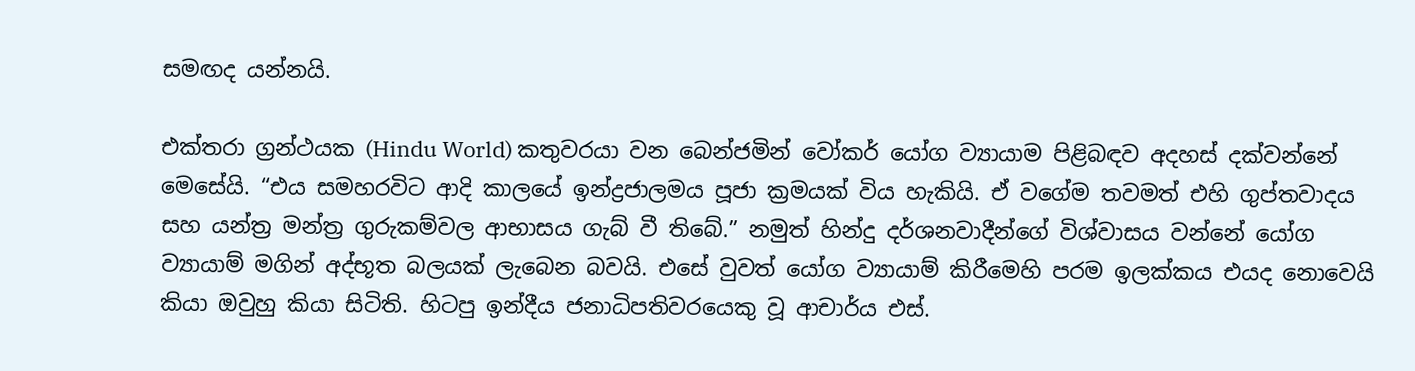සමඟද යන්නයි.

එක්තරා ග්‍රන්ථයක (Hindu World) කතුවරයා වන බෙන්ජමින් වෝකර් යෝග ව්‍යායාම පිළිබඳව අදහස් දක්වන්නේ මෙසේයි. “එය සමහරවිට ආදි කාලයේ ඉන්ද්‍රජාලමය පූජා ක්‍රමයක් විය හැකියි. ඒ වගේම තවමත් එහි ගුප්තවාදය සහ යන්ත්‍ර මන්ත්‍ර ගුරුකම්වල ආභාසය ගැබ් වී තිබේ.” නමුත් හින්දු දර්ශනවාදීන්ගේ විශ්වාසය වන්නේ යෝග ව්‍යායාම් මගින් අද්භූත බලයක් ලැබෙන බවයි. එසේ වුවත් යෝග ව්‍යායාම් කිරීමෙහි පරම ඉලක්කය එයද නොවෙයි කියා ඔවුහු කියා සිටිති. හිටපු ඉන්දීය ජනාධිපතිවරයෙකු වූ ආචාර්ය එස්.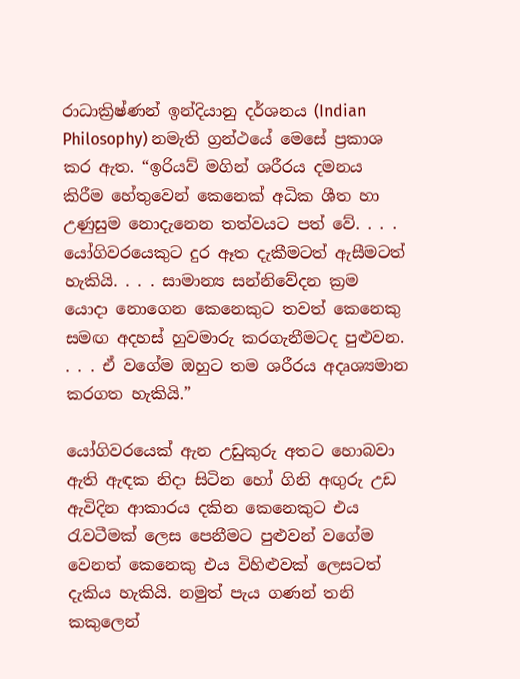රාධාක්‍රිෂ්ණන් ඉන්දියානු දර්ශනය (Indian Philosophy) නමැති ග්‍රන්ථයේ මෙසේ ප්‍රකාශ කර ඇත. “ඉරියව් මගින් ශරීරය දමනය කිරීම හේතුවෙන් කෙනෙක් අධික ශීත හා උණුසුම නොදැනෙන තත්වයට පත් වේ. . . . යෝගිවරයෙකුට දුර ඈත දැකීමටත් ඇසීමටත් හැකියි. . . . සාමාන්‍ය සන්නිවේදන ක්‍රම යොදා නොගෙන කෙනෙකුට තවත් කෙනෙකු සමඟ අදහස් හුවමාරු කරගැනීමටද පුළුවන. . . . ඒ වගේම ඔහුට තම ශරීරය අදෘශ්‍යමාන කරගත හැකියි.”

යෝගිවරයෙක් ඇන උඩුකුරු අතට හොබවා ඇති ඇඳක නිදා සිටින හෝ ගිනි අඟුරු උඩ ඇවිදින ආකාරය දකින කෙනෙකුට එය රැවටීමක් ලෙස පෙනීමට පුළුවන් වගේම වෙනත් කෙනෙකු එය විහිළුවක් ලෙසටත් දැකිය හැකියි. නමුත් පැය ගණන් තනි කකුලෙන්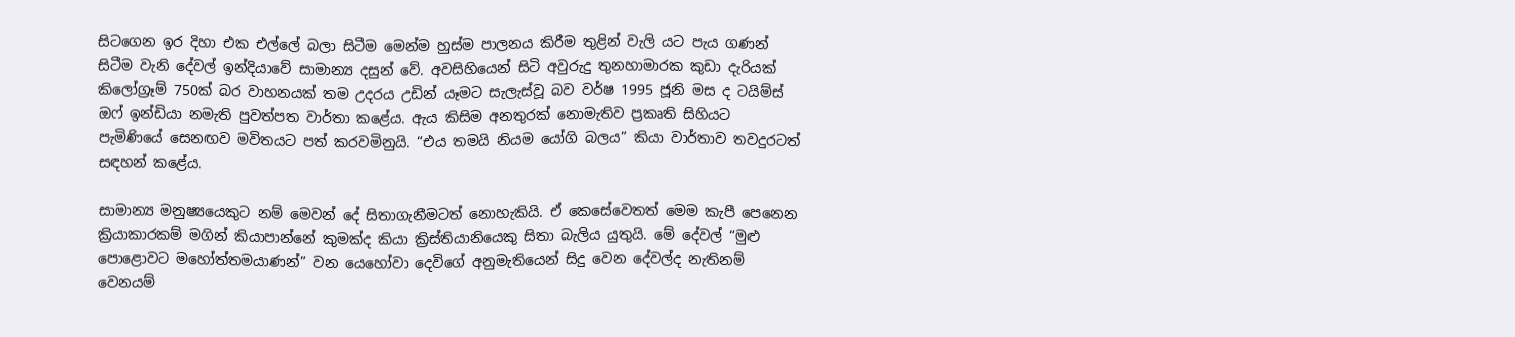සිටගෙන ඉර දිහා එක එල්ලේ බලා සිටීම මෙන්ම හුස්ම පාලනය කිරීම තුළින් වැලි යට පැය ගණන් සිටීම වැනි දේවල් ඉන්දියාවේ සාමාන්‍ය දසුන් වේ. අවසිහියෙන් සිටි අවුරුදු තුනහාමාරක කුඩා දැරියක් කිලෝග්‍රෑම් 750ක් බර වාහනයක් තම උදරය උඩින් යෑමට සැලැස්වූ බව වර්ෂ 1995 ජූනි මස ද ටයිම්ස් ඔෆ් ඉන්ඩියා නමැති පුවත්පත වාර්තා කළේය. ඇය කිසිම අනතුරක් නොමැතිව ප්‍රකෘති සිහියට පැමිණියේ සෙනඟව මවිතයට පත් කරවමිනුයි. “එය තමයි නියම යෝගි බලය” කියා වාර්තාව තවදුරටත් සඳහන් කළේය.

සාමාන්‍ය මනුෂ්‍යයෙකුට නම් මෙවන් දේ සිතාගැනීමටත් නොහැකියි. ඒ කෙසේවෙතත් මෙම කැපී පෙනෙන ක්‍රියාකාරකම් මගින් කියාපාන්නේ කුමක්ද කියා ක්‍රිස්තියානියෙකු සිතා බැලිය යුතුයි. මේ දේවල් “මුළු පොළොවට මහෝත්තමයාණන්” වන යෙහෝවා දෙවිගේ අනුමැතියෙන් සිදු වෙන දේවල්ද නැතිනම් වෙනයම්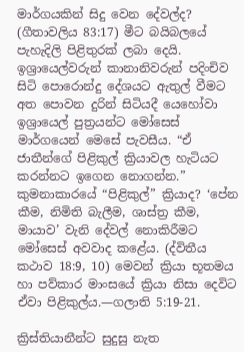මාර්ගයකින් සිදු වෙන දේවල්ද? (ගීතාවලිය 83:17) මීට බයිබලයේ පැහැදිලි පිළිතුරක් ලබා දෙයි. ඉශ්‍රායෙල්වරුන් කානානිවරුන් පදිංචිව සිටි පොරොන්දු දේශයට ඇතුල් වීමට අත පොවන දුරින් සිටියදී යෙහෝවා ඉශ්‍රායෙල් පුත්‍රයන්ට මෝසෙස් මාර්ගයෙන් මෙසේ පැවසීය. “ඒ ජාතීන්ගේ පිළිකුල් ක්‍රියාවල හැටියට කරන්නට ඉගෙන නොගන්න.” කුමනාකාරයේ “පිළිකුල්” ක්‍රියාද? ‘පේන කීම, නිමිති බැලීම, ශාස්ත්‍ර කීම, මායාව’ වැනි දේවල් නොකිරීමට මෝසෙස් අවවාද කළේය. (ද්විතීය කථාව 18:9, 10) මෙවන් ක්‍රියා භූතමය හා පව්කාර මාංසයේ ක්‍රියා නිසා දෙවිට ඒවා පිළිකුල්ය.—ගලාති 5:19-21.

ක්‍රිස්තියානීන්ට සුදුසු නැත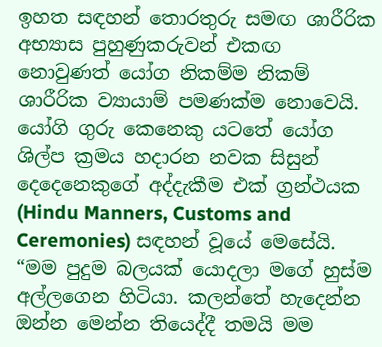ඉහත සඳහන් තොරතුරු සමඟ ශාරීරික අභ්‍යාස පුහුණුකරුවන් එකඟ නොවුණත් යෝග නිකම්ම නිකම් ශාරීරික ව්‍යායාම් පමණක්ම නොවෙයි. යෝගි ගුරු කෙනෙකු යටතේ යෝග ශිල්ප ක්‍රමය හදාරන නවක සිසුන් දෙදෙනෙකුගේ අද්දැකීම එක් ග්‍රන්ථයක (Hindu Manners, Customs and Ceremonies) සඳහන් වූයේ මෙසේයි. “මම පුදුම බලයක් යොදලා මගේ හුස්ම අල්ලගෙන හිටියා. කලන්තේ හැදෙන්න ඔන්න මෙන්න තියෙද්දී තමයි මම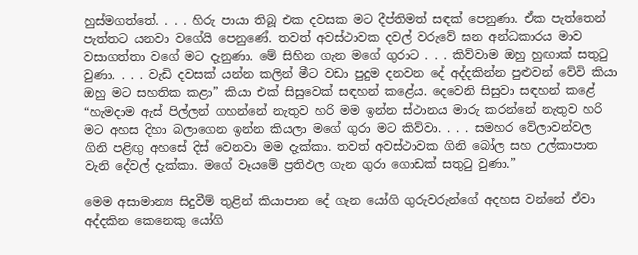හුස්මගත්තේ. . . . හිරු පායා තිබූ එක දවසක මට දීප්තිමත් සඳක් පෙනුණා. ඒක පැත්තෙන් පැත්තට යනවා වගේයි පෙනුණේ. තවත් අවස්ථාවක දවල් වරුවේ ඝන අන්ධකාරය මාව වසාගත්තා වගේ මට දැනුණා. මේ සිහින ගැන මගේ ගුරාට . . . කිව්වාම ඔහු හුඟාක් සතුටු වුණා. . . . වැඩි දවසක් යන්න කලින් මීට වඩා පුදුම දනවන දේ අද්දකින්න පුළුවන් වේවි කියා ඔහු මට සහතික කළා” කියා එක් සිසුවෙක් සඳහන් කළේය. දෙවෙනි සිසුවා සඳහන් කළේ “හැමදාම ඇස් පිල්ලන් ගහන්නේ නැතුව හරි මම ඉන්න ස්ථානය මාරු කරන්නේ නැතුව හරි මට අහස දිහා බලාගෙන ඉන්න කියලා මගේ ගුරා මට කිව්වා. . . . සමහර වේලාවන්වල ගිනි පළිඟු අහසේ දිස් වෙනවා මම දැක්කා. තවත් අවස්ථාවක ගිනි බෝල සහ උල්කාපාත වැනි දේවල් දැක්කා. මගේ වෑයමේ ප්‍රතිඵල ගැන ගුරා ගොඩක් සතුටු වුණා.”

මෙම අසාමාන්‍ය සිදුවීම් තුළින් කියාපාන දේ ගැන යෝගි ගුරුවරුන්ගේ අදහස වන්නේ ඒවා අද්දකින කෙනෙකු යෝගි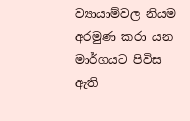ව්‍යායාම්වල නියම අරමුණ කරා යන මාර්ගයට පිවිස ඇති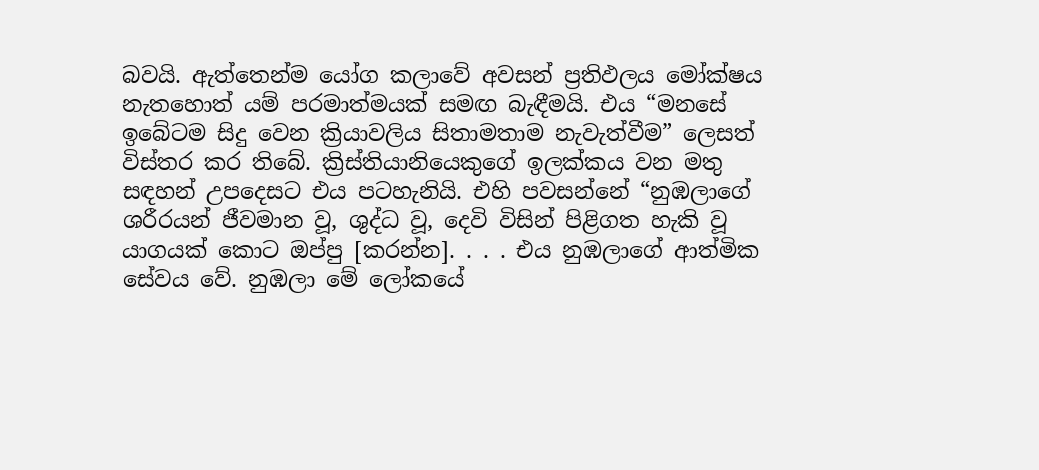බවයි. ඇත්තෙන්ම යෝග කලාවේ අවසන් ප්‍රතිඵලය මෝක්ෂය නැතහොත් යම් පරමාත්මයක් සමඟ බැඳීමයි. එය “මනසේ ඉබේටම සිදු වෙන ක්‍රියාවලිය සිතාමතාම නැවැත්වීම” ලෙසත් විස්තර කර තිබේ. ක්‍රිස්තියානියෙකුගේ ඉලක්කය වන මතු සඳහන් උපදෙසට එය පටහැනියි. එහි පවසන්නේ “නුඹලාගේ ශරීරයන් ජීවමාන වූ, ශුද්ධ වූ, දෙවි විසින් පිළිගත හැකි වූ යාගයක් කොට ඔප්පු [කරන්න]. . . . එය නුඹලාගේ ආත්මික සේවය වේ. නුඹලා මේ ලෝකයේ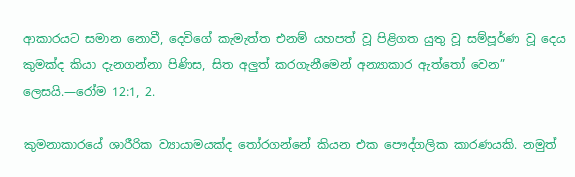ආකාරයට සමාන නොවී, දෙවිගේ කැමැත්ත එනම් යහපත් වූ පිළිගත යුතු වූ සම්පූර්ණ වූ දෙය කුමක්ද කියා දැනගන්නා පිණිස, සිත අලුත් කරගැනීමෙන් අන්‍යාකාර ඇත්තෝ වෙන” ලෙසයි.—රෝම 12:1, 2.

කුමනාකාරයේ ශාරීරික ව්‍යායාමයක්ද තෝරගන්නේ කියන එක පෞද්ගලික කාරණයකි. නමුත්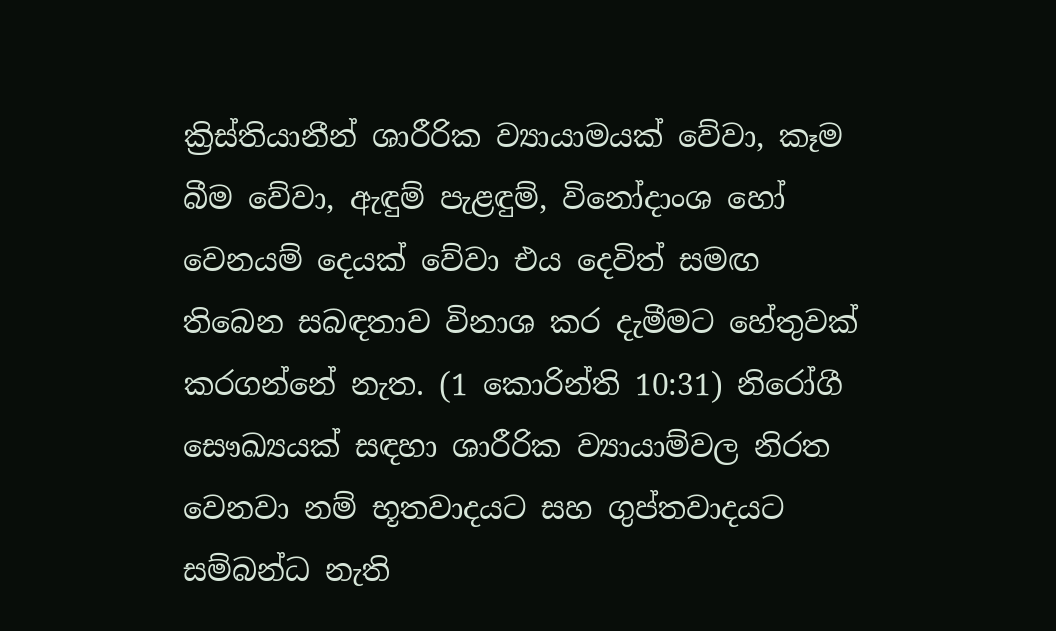ක්‍රිස්තියානීන් ශාරීරික ව්‍යායාමයක් වේවා, කෑම බීම වේවා, ඇඳුම් පැළඳුම්, විනෝදාංශ හෝ වෙනයම් දෙයක් වේවා එය දෙවිත් සමඟ තිබෙන සබඳතාව විනාශ කර දැමීමට හේතුවක් කරගන්නේ නැත. (1 කොරින්ති 10:31) නිරෝගී සෞඛ්‍යයක් සඳහා ශාරීරික ව්‍යායාම්වල නිරත වෙනවා නම් භූතවාදයට සහ ගුප්තවාදයට සම්බන්ධ නැති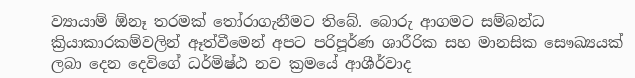ව්‍යායාම් ඕනෑ තරමක් තෝරාගැනීමට තිබේ. බොරු ආගමට සම්බන්ධ ක්‍රියාකාරකම්වලින් ඈත්වීමෙන් අපට පරිපූර්ණ ශාරීරික සහ මානසික සෞඛ්‍යයක් ලබා දෙන දෙවිගේ ධර්මිෂ්ඨ නව ක්‍රමයේ ආශීර්වාද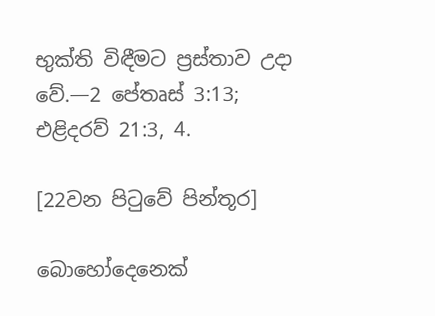භුක්ති විඳීමට ප්‍රස්තාව උදා වේ.—2 පේතෘස් 3:13; එළිදරව් 21:3, 4.

[22වන පිටුවේ පින්තූර]

බොහෝදෙනෙක්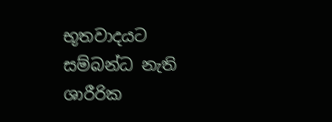භූතවාදයට සම්බන්ධ නැති ශාරීරික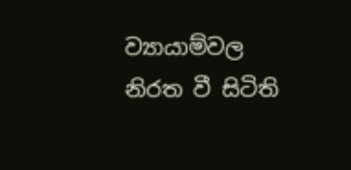ව්‍යායාම්වල නිරත වී සිටිති